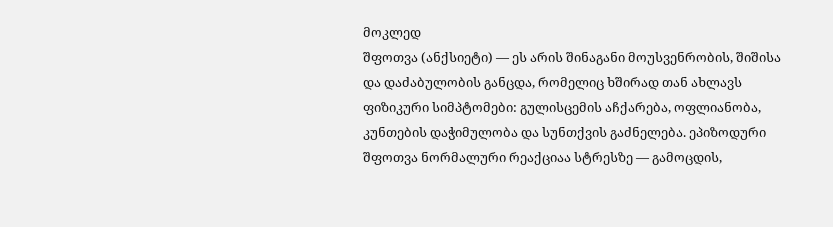მოკლედ
შფოთვა (ანქსიეტი) — ეს არის შინაგანი მოუსვენრობის, შიშისა და დაძაბულობის განცდა, რომელიც ხშირად თან ახლავს ფიზიკური სიმპტომები: გულისცემის აჩქარება, ოფლიანობა, კუნთების დაჭიმულობა და სუნთქვის გაძნელება. ეპიზოდური შფოთვა ნორმალური რეაქციაა სტრესზე — გამოცდის,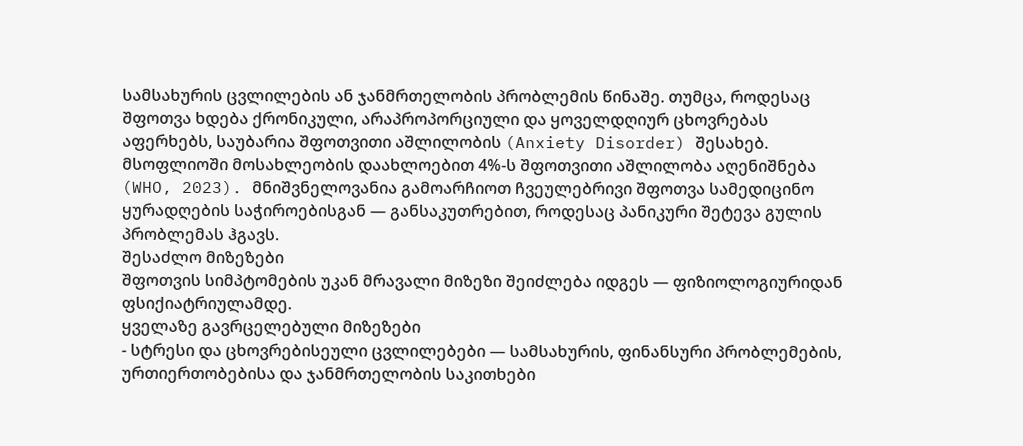სამსახურის ცვლილების ან ჯანმრთელობის პრობლემის წინაშე. თუმცა, როდესაც შფოთვა ხდება ქრონიკული, არაპროპორციული და ყოველდღიურ ცხოვრებას აფერხებს, საუბარია შფოთვითი აშლილობის (Anxiety Disorder) შესახებ. მსოფლიოში მოსახლეობის დაახლოებით 4%-ს შფოთვითი აშლილობა აღენიშნება (WHO, 2023). მნიშვნელოვანია გამოარჩიოთ ჩვეულებრივი შფოთვა სამედიცინო ყურადღების საჭიროებისგან — განსაკუთრებით, როდესაც პანიკური შეტევა გულის პრობლემას ჰგავს.
შესაძლო მიზეზები
შფოთვის სიმპტომების უკან მრავალი მიზეზი შეიძლება იდგეს — ფიზიოლოგიურიდან ფსიქიატრიულამდე.
ყველაზე გავრცელებული მიზეზები
- სტრესი და ცხოვრებისეული ცვლილებები — სამსახურის, ფინანსური პრობლემების, ურთიერთობებისა და ჯანმრთელობის საკითხები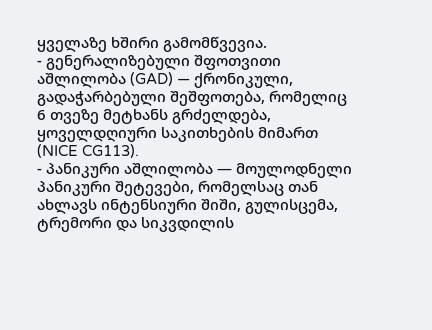ყველაზე ხშირი გამომწვევია.
- გენერალიზებული შფოთვითი აშლილობა (GAD) — ქრონიკული, გადაჭარბებული შეშფოთება, რომელიც 6 თვეზე მეტხანს გრძელდება, ყოველდღიური საკითხების მიმართ (NICE CG113).
- პანიკური აშლილობა — მოულოდნელი პანიკური შეტევები, რომელსაც თან ახლავს ინტენსიური შიში, გულისცემა, ტრემორი და სიკვდილის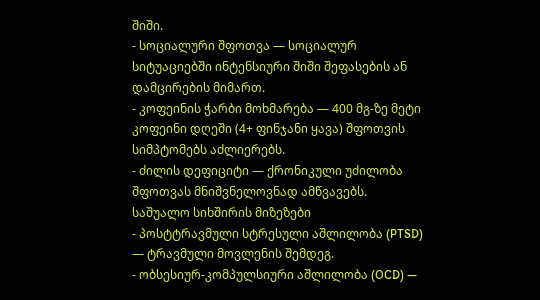შიში.
- სოციალური შფოთვა — სოციალურ სიტუაციებში ინტენსიური შიში შეფასების ან დამცირების მიმართ.
- კოფეინის ჭარბი მოხმარება — 400 მგ-ზე მეტი კოფეინი დღეში (4+ ფინჯანი ყავა) შფოთვის სიმპტომებს აძლიერებს.
- ძილის დეფიციტი — ქრონიკული უძილობა შფოთვას მნიშვნელოვნად ამწვავებს.
საშუალო სიხშირის მიზეზები
- პოსტტრავმული სტრესული აშლილობა (PTSD) — ტრავმული მოვლენის შემდეგ.
- ობსესიურ-კომპულსიური აშლილობა (OCD) —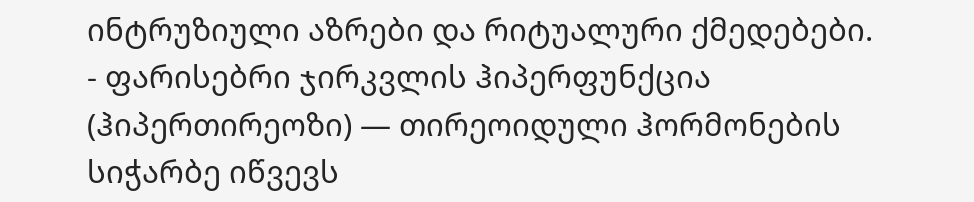ინტრუზიული აზრები და რიტუალური ქმედებები.
- ფარისებრი ჯირკვლის ჰიპერფუნქცია (ჰიპერთირეოზი) — თირეოიდული ჰორმონების სიჭარბე იწვევს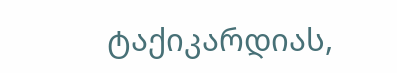ტაქიკარდიას,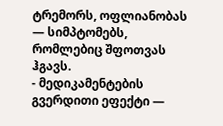ტრემორს, ოფლიანობას — სიმპტომებს, რომლებიც შფოთვას ჰგავს.
- მედიკამენტების გვერდითი ეფექტი —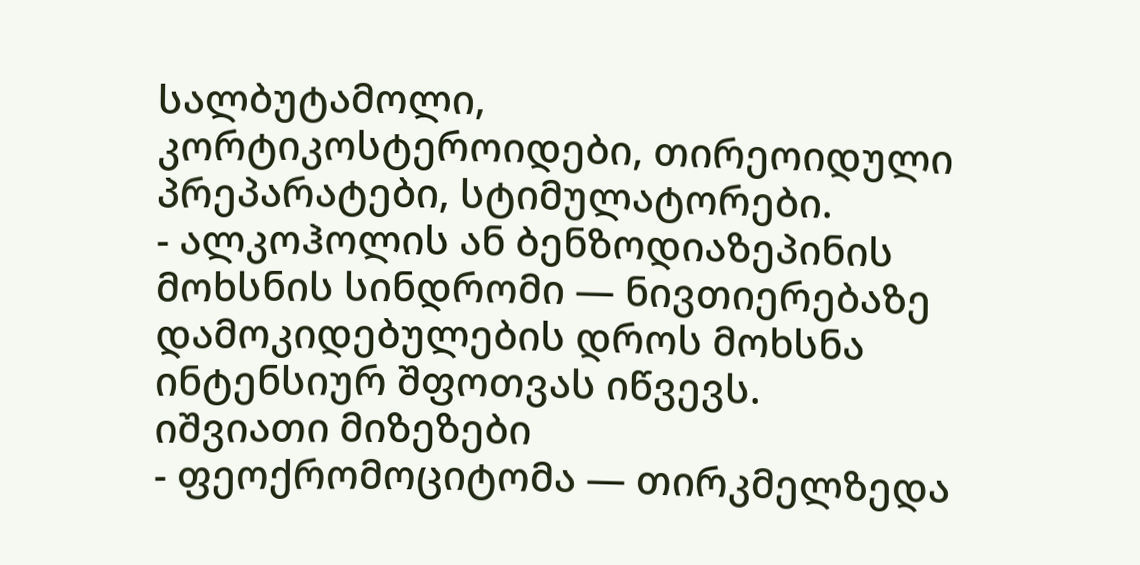სალბუტამოლი, კორტიკოსტეროიდები, თირეოიდული პრეპარატები, სტიმულატორები.
- ალკოჰოლის ან ბენზოდიაზეპინის მოხსნის სინდრომი — ნივთიერებაზე დამოკიდებულების დროს მოხსნა ინტენსიურ შფოთვას იწვევს.
იშვიათი მიზეზები
- ფეოქრომოციტომა — თირკმელზედა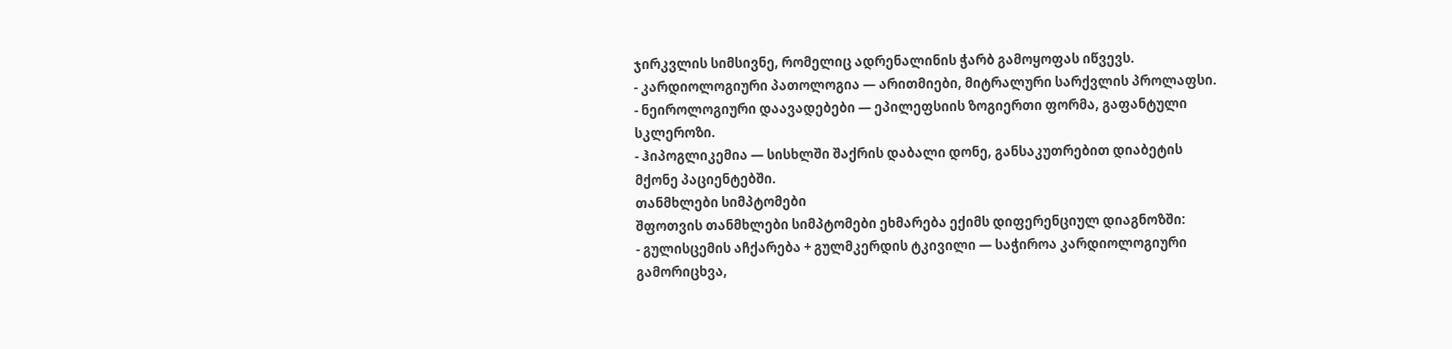ჯირკვლის სიმსივნე, რომელიც ადრენალინის ჭარბ გამოყოფას იწვევს.
- კარდიოლოგიური პათოლოგია — არითმიები, მიტრალური სარქვლის პროლაფსი.
- ნეიროლოგიური დაავადებები — ეპილეფსიის ზოგიერთი ფორმა, გაფანტული სკლეროზი.
- ჰიპოგლიკემია — სისხლში შაქრის დაბალი დონე, განსაკუთრებით დიაბეტის მქონე პაციენტებში.
თანმხლები სიმპტომები
შფოთვის თანმხლები სიმპტომები ეხმარება ექიმს დიფერენციულ დიაგნოზში:
- გულისცემის აჩქარება + გულმკერდის ტკივილი — საჭიროა კარდიოლოგიური გამორიცხვა,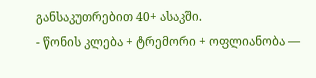განსაკუთრებით 40+ ასაკში.
- წონის კლება + ტრემორი + ოფლიანობა —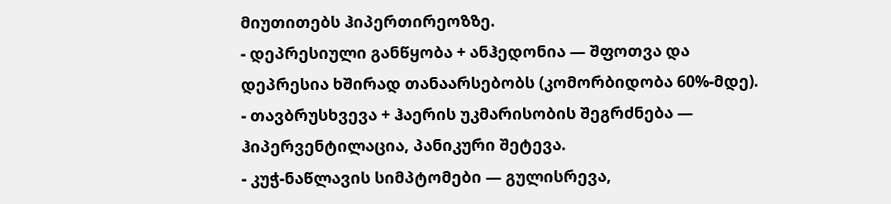მიუთითებს ჰიპერთირეოზზე.
- დეპრესიული განწყობა + ანჰედონია — შფოთვა და დეპრესია ხშირად თანაარსებობს (კომორბიდობა 60%-მდე).
- თავბრუსხვევა + ჰაერის უკმარისობის შეგრძნება — ჰიპერვენტილაცია, პანიკური შეტევა.
- კუჭ-ნაწლავის სიმპტომები — გულისრევა,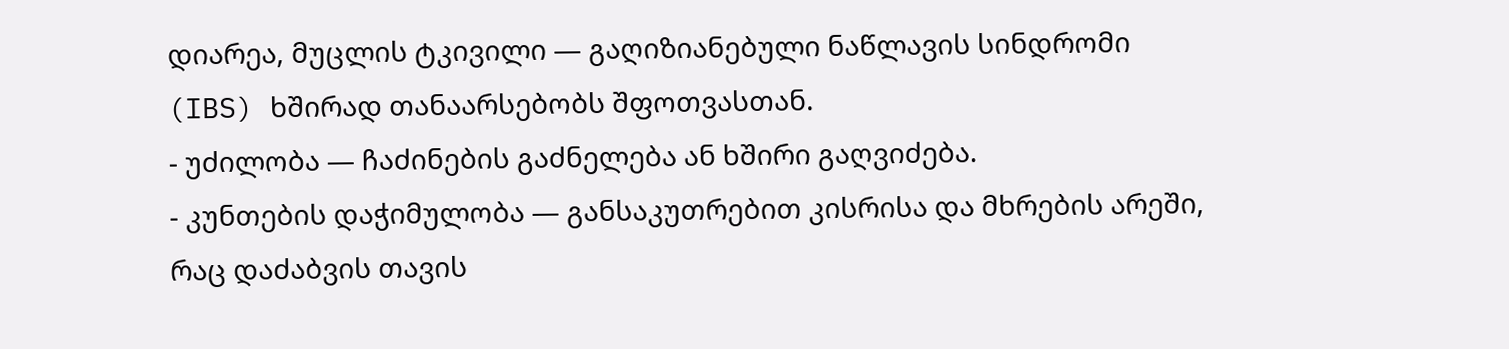დიარეა, მუცლის ტკივილი — გაღიზიანებული ნაწლავის სინდრომი (IBS) ხშირად თანაარსებობს შფოთვასთან.
- უძილობა — ჩაძინების გაძნელება ან ხშირი გაღვიძება.
- კუნთების დაჭიმულობა — განსაკუთრებით კისრისა და მხრების არეში, რაც დაძაბვის თავის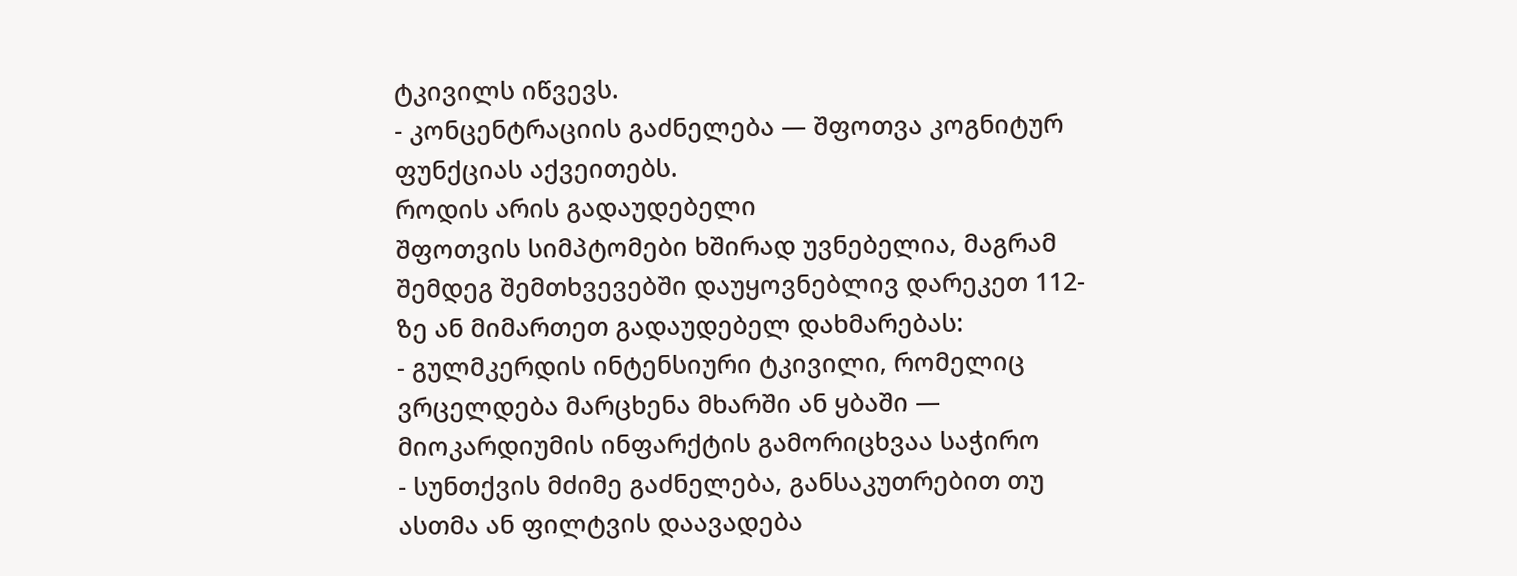ტკივილს იწვევს.
- კონცენტრაციის გაძნელება — შფოთვა კოგნიტურ ფუნქციას აქვეითებს.
როდის არის გადაუდებელი
შფოთვის სიმპტომები ხშირად უვნებელია, მაგრამ შემდეგ შემთხვევებში დაუყოვნებლივ დარეკეთ 112-ზე ან მიმართეთ გადაუდებელ დახმარებას:
- გულმკერდის ინტენსიური ტკივილი, რომელიც ვრცელდება მარცხენა მხარში ან ყბაში — მიოკარდიუმის ინფარქტის გამორიცხვაა საჭირო
- სუნთქვის მძიმე გაძნელება, განსაკუთრებით თუ ასთმა ან ფილტვის დაავადება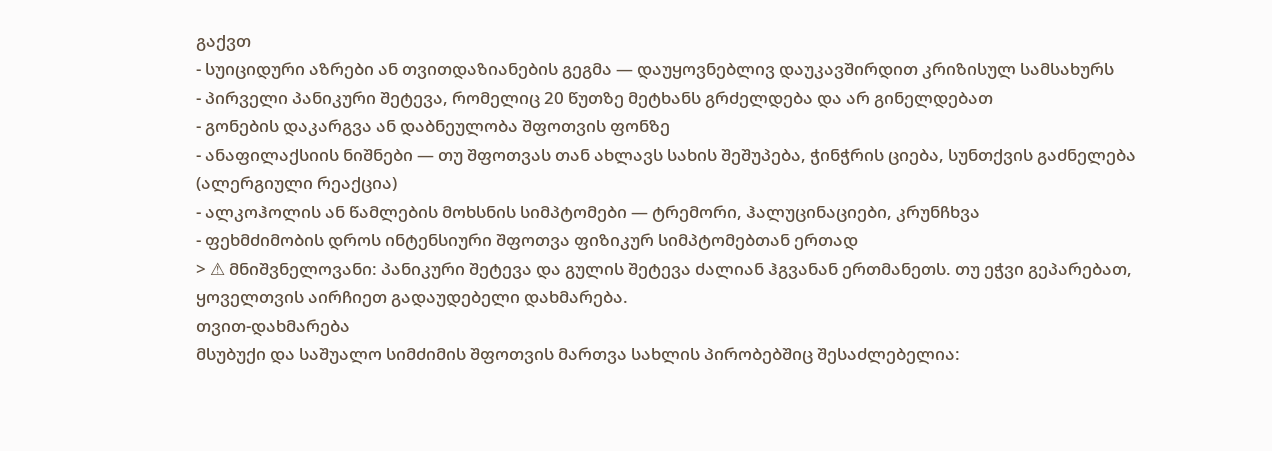გაქვთ
- სუიციდური აზრები ან თვითდაზიანების გეგმა — დაუყოვნებლივ დაუკავშირდით კრიზისულ სამსახურს
- პირველი პანიკური შეტევა, რომელიც 20 წუთზე მეტხანს გრძელდება და არ გინელდებათ
- გონების დაკარგვა ან დაბნეულობა შფოთვის ფონზე
- ანაფილაქსიის ნიშნები — თუ შფოთვას თან ახლავს სახის შეშუპება, ჭინჭრის ციება, სუნთქვის გაძნელება (ალერგიული რეაქცია)
- ალკოჰოლის ან წამლების მოხსნის სიმპტომები — ტრემორი, ჰალუცინაციები, კრუნჩხვა
- ფეხმძიმობის დროს ინტენსიური შფოთვა ფიზიკურ სიმპტომებთან ერთად
> ⚠ მნიშვნელოვანი: პანიკური შეტევა და გულის შეტევა ძალიან ჰგვანან ერთმანეთს. თუ ეჭვი გეპარებათ, ყოველთვის აირჩიეთ გადაუდებელი დახმარება.
თვით-დახმარება
მსუბუქი და საშუალო სიმძიმის შფოთვის მართვა სახლის პირობებშიც შესაძლებელია: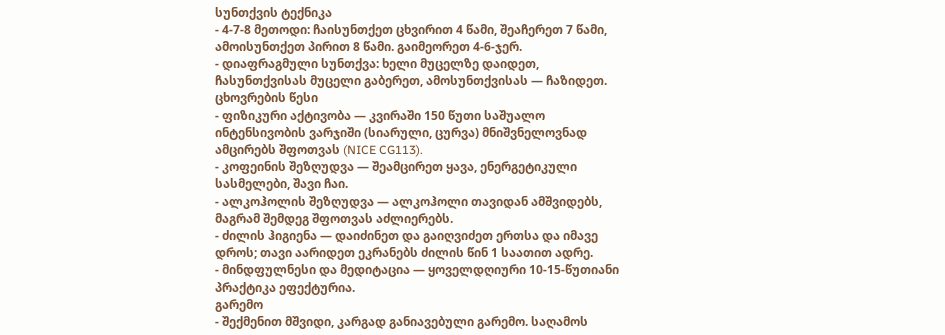სუნთქვის ტექნიკა
- 4-7-8 მეთოდი: ჩაისუნთქეთ ცხვირით 4 წამი, შეაჩერეთ 7 წამი, ამოისუნთქეთ პირით 8 წამი. გაიმეორეთ 4-6-ჯერ.
- დიაფრაგმული სუნთქვა: ხელი მუცელზე დაიდეთ, ჩასუნთქვისას მუცელი გაბერეთ, ამოსუნთქვისას — ჩაზიდეთ.
ცხოვრების წესი
- ფიზიკური აქტივობა — კვირაში 150 წუთი საშუალო ინტენსივობის ვარჯიში (სიარული, ცურვა) მნიშვნელოვნად ამცირებს შფოთვას (NICE CG113).
- კოფეინის შეზღუდვა — შეამცირეთ ყავა, ენერგეტიკული სასმელები, შავი ჩაი.
- ალკოჰოლის შეზღუდვა — ალკოჰოლი თავიდან ამშვიდებს, მაგრამ შემდეგ შფოთვას აძლიერებს.
- ძილის ჰიგიენა — დაიძინეთ და გაიღვიძეთ ერთსა და იმავე დროს; თავი აარიდეთ ეკრანებს ძილის წინ 1 საათით ადრე.
- მინდფულნესი და მედიტაცია — ყოველდღიური 10-15-წუთიანი პრაქტიკა ეფექტურია.
გარემო
- შექმენით მშვიდი, კარგად განიავებული გარემო. საღამოს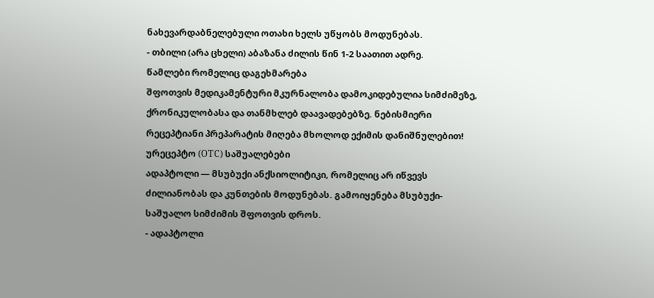ნახევარდაბნელებული ოთახი ხელს უწყობს მოდუნებას.
- თბილი (არა ცხელი) აბაზანა ძილის წინ 1-2 საათით ადრე.
წამლები რომელიც დაგეხმარება
შფოთვის მედიკამენტური მკურნალობა დამოკიდებულია სიმძიმეზე, ქრონიკულობასა და თანმხლებ დაავადებებზე. ნებისმიერი რეცეპტიანი პრეპარატის მიღება მხოლოდ ექიმის დანიშნულებით!
ურეცეპტო (OTC) საშუალებები
ადაპტოლი — მსუბუქი ანქსიოლიტიკი, რომელიც არ იწვევს ძილიანობას და კუნთების მოდუნებას. გამოიყენება მსუბუქი-საშუალო სიმძიმის შფოთვის დროს.
- ადაპტოლი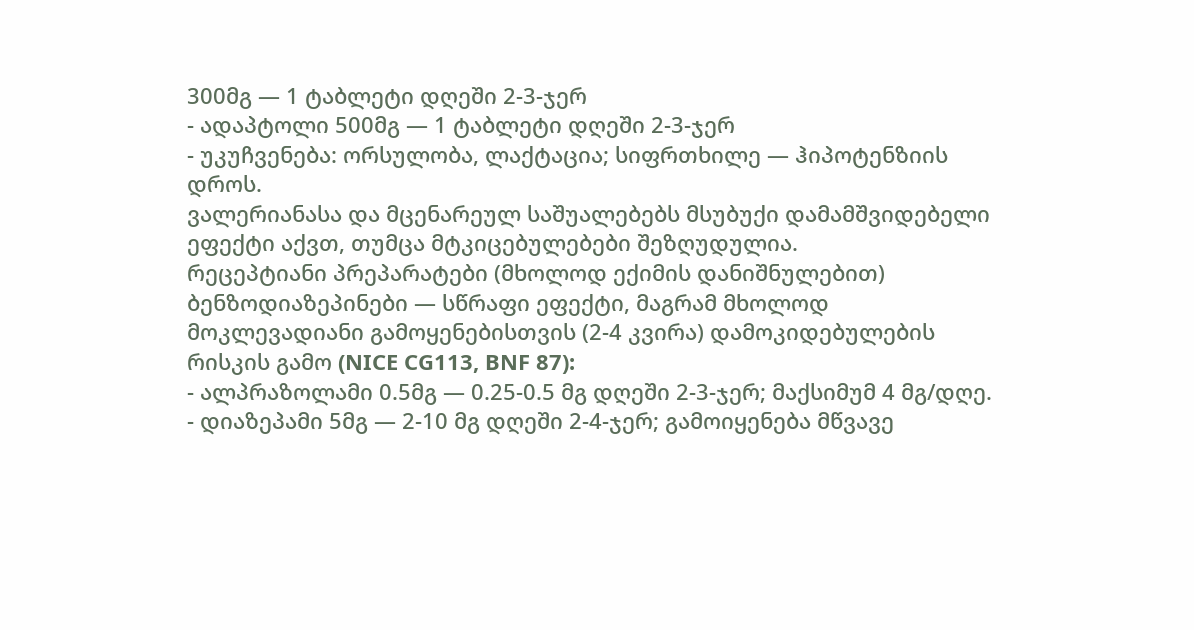300მგ — 1 ტაბლეტი დღეში 2-3-ჯერ
- ადაპტოლი 500მგ — 1 ტაბლეტი დღეში 2-3-ჯერ
- უკუჩვენება: ორსულობა, ლაქტაცია; სიფრთხილე — ჰიპოტენზიის დროს.
ვალერიანასა და მცენარეულ საშუალებებს მსუბუქი დამამშვიდებელი ეფექტი აქვთ, თუმცა მტკიცებულებები შეზღუდულია.
რეცეპტიანი პრეპარატები (მხოლოდ ექიმის დანიშნულებით)
ბენზოდიაზეპინები — სწრაფი ეფექტი, მაგრამ მხოლოდ მოკლევადიანი გამოყენებისთვის (2-4 კვირა) დამოკიდებულების რისკის გამო (NICE CG113, BNF 87):
- ალპრაზოლამი 0.5მგ — 0.25-0.5 მგ დღეში 2-3-ჯერ; მაქსიმუმ 4 მგ/დღე.
- დიაზეპამი 5მგ — 2-10 მგ დღეში 2-4-ჯერ; გამოიყენება მწვავე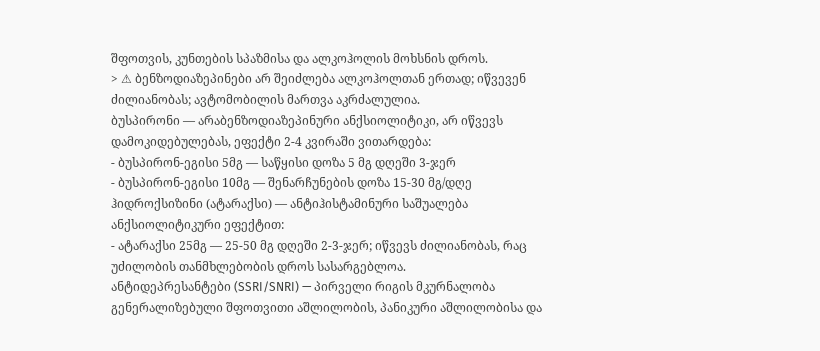შფოთვის, კუნთების სპაზმისა და ალკოჰოლის მოხსნის დროს.
> ⚠ ბენზოდიაზეპინები არ შეიძლება ალკოჰოლთან ერთად; იწვევენ ძილიანობას; ავტომობილის მართვა აკრძალულია.
ბუსპირონი — არაბენზოდიაზეპინური ანქსიოლიტიკი, არ იწვევს დამოკიდებულებას, ეფექტი 2-4 კვირაში ვითარდება:
- ბუსპირონ-ეგისი 5მგ — საწყისი დოზა 5 მგ დღეში 3-ჯერ
- ბუსპირონ-ეგისი 10მგ — შენარჩუნების დოზა 15-30 მგ/დღე
ჰიდროქსიზინი (ატარაქსი) — ანტიჰისტამინური საშუალება ანქსიოლიტიკური ეფექტით:
- ატარაქსი 25მგ — 25-50 მგ დღეში 2-3-ჯერ; იწვევს ძილიანობას, რაც უძილობის თანმხლებობის დროს სასარგებლოა.
ანტიდეპრესანტები (SSRI/SNRI) — პირველი რიგის მკურნალობა გენერალიზებული შფოთვითი აშლილობის, პანიკური აშლილობისა და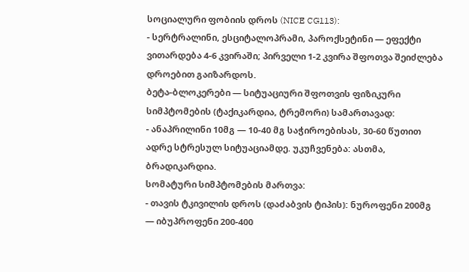სოციალური ფობიის დროს (NICE CG113):
- სერტრალინი, ესციტალოპრამი, პაროქსეტინი — ეფექტი ვითარდება 4-6 კვირაში; პირველი 1-2 კვირა შფოთვა შეიძლება დროებით გაიზარდოს.
ბეტა-ბლოკერები — სიტუაციური შფოთვის ფიზიკური სიმპტომების (ტაქიკარდია, ტრემორი) სამართავად:
- ანაპრილინი 10მგ — 10-40 მგ საჭიროებისას, 30-60 წუთით ადრე სტრესულ სიტუაციამდე. უკუჩვენება: ასთმა, ბრადიკარდია.
სომატური სიმპტომების მართვა:
- თავის ტკივილის დროს (დაძაბვის ტიპის): ნუროფენი 200მგ — იბუპროფენი 200-400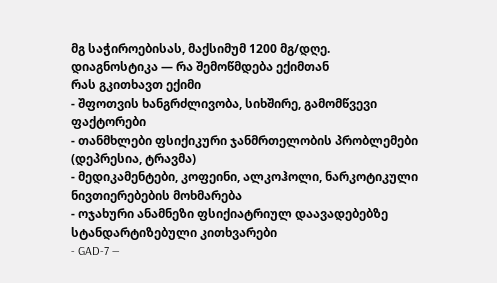მგ საჭიროებისას, მაქსიმუმ 1200 მგ/დღე.
დიაგნოსტიკა — რა შემოწმდება ექიმთან
რას გკითხავთ ექიმი
- შფოთვის ხანგრძლივობა, სიხშირე, გამომწვევი ფაქტორები
- თანმხლები ფსიქიკური ჯანმრთელობის პრობლემები (დეპრესია, ტრავმა)
- მედიკამენტები, კოფეინი, ალკოჰოლი, ნარკოტიკული ნივთიერებების მოხმარება
- ოჯახური ანამნეზი ფსიქიატრიულ დაავადებებზე
სტანდარტიზებული კითხვარები
- GAD-7 —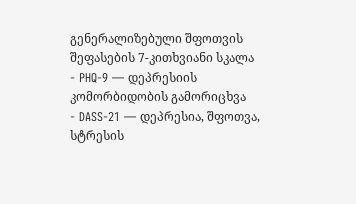გენერალიზებული შფოთვის შეფასების 7-კითხვიანი სკალა
- PHQ-9 — დეპრესიის კომორბიდობის გამორიცხვა
- DASS-21 — დეპრესია, შფოთვა, სტრესის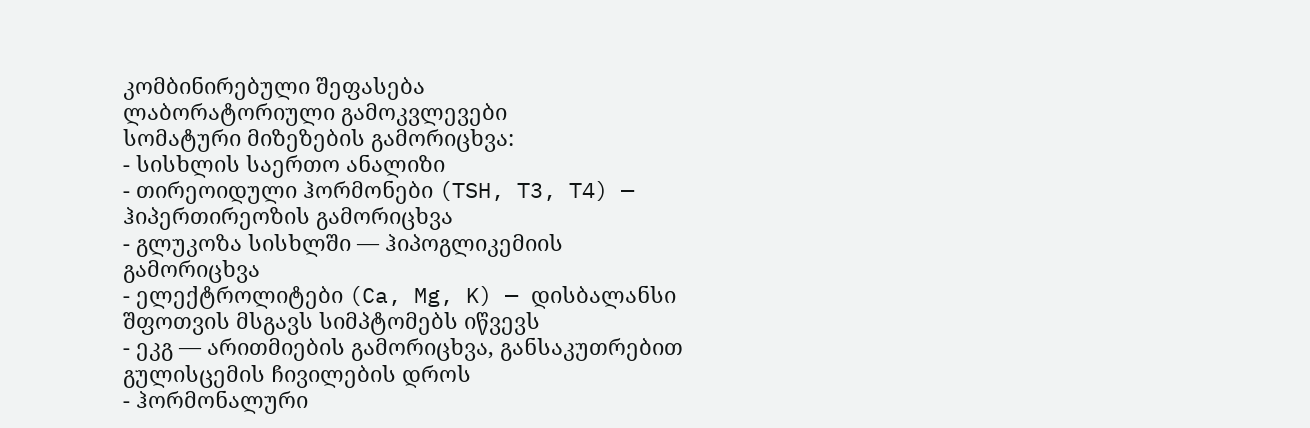კომბინირებული შეფასება
ლაბორატორიული გამოკვლევები
სომატური მიზეზების გამორიცხვა:
- სისხლის საერთო ანალიზი
- თირეოიდული ჰორმონები (TSH, T3, T4) — ჰიპერთირეოზის გამორიცხვა
- გლუკოზა სისხლში — ჰიპოგლიკემიის გამორიცხვა
- ელექტროლიტები (Ca, Mg, K) — დისბალანსი შფოთვის მსგავს სიმპტომებს იწვევს
- ეკგ — არითმიების გამორიცხვა, განსაკუთრებით გულისცემის ჩივილების დროს
- ჰორმონალური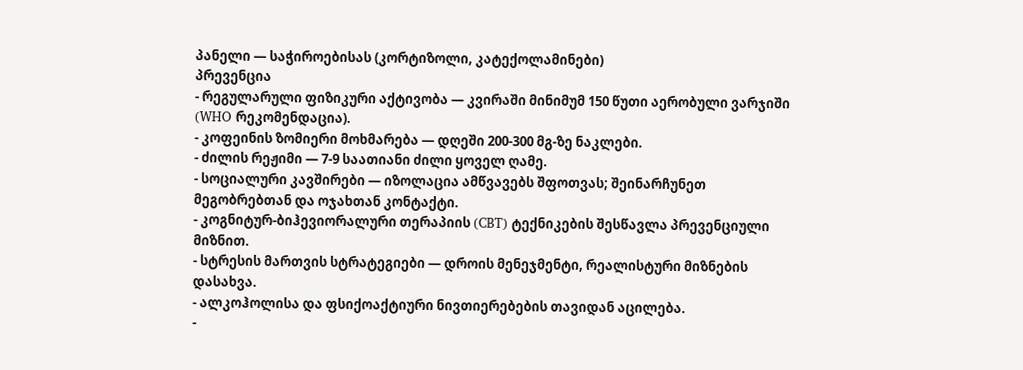პანელი — საჭიროებისას (კორტიზოლი, კატექოლამინები)
პრევენცია
- რეგულარული ფიზიკური აქტივობა — კვირაში მინიმუმ 150 წუთი აერობული ვარჯიში (WHO რეკომენდაცია).
- კოფეინის ზომიერი მოხმარება — დღეში 200-300 მგ-ზე ნაკლები.
- ძილის რეჟიმი — 7-9 საათიანი ძილი ყოველ ღამე.
- სოციალური კავშირები — იზოლაცია ამწვავებს შფოთვას; შეინარჩუნეთ მეგობრებთან და ოჯახთან კონტაქტი.
- კოგნიტურ-ბიჰევიორალური თერაპიის (CBT) ტექნიკების შესწავლა პრევენციული მიზნით.
- სტრესის მართვის სტრატეგიები — დროის მენეჯმენტი, რეალისტური მიზნების დასახვა.
- ალკოჰოლისა და ფსიქოაქტიური ნივთიერებების თავიდან აცილება.
-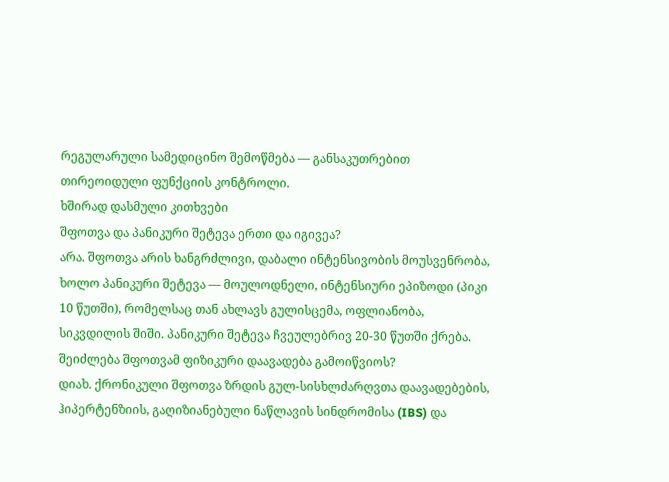რეგულარული სამედიცინო შემოწმება — განსაკუთრებით თირეოიდული ფუნქციის კონტროლი.
ხშირად დასმული კითხვები
შფოთვა და პანიკური შეტევა ერთი და იგივეა?
არა. შფოთვა არის ხანგრძლივი, დაბალი ინტენსივობის მოუსვენრობა, ხოლო პანიკური შეტევა — მოულოდნელი, ინტენსიური ეპიზოდი (პიკი 10 წუთში), რომელსაც თან ახლავს გულისცემა, ოფლიანობა, სიკვდილის შიში. პანიკური შეტევა ჩვეულებრივ 20-30 წუთში ქრება.
შეიძლება შფოთვამ ფიზიკური დაავადება გამოიწვიოს?
დიახ. ქრონიკული შფოთვა ზრდის გულ-სისხლძარღვთა დაავადებების, ჰიპერტენზიის, გაღიზიანებული ნაწლავის სინდრომისა (IBS) და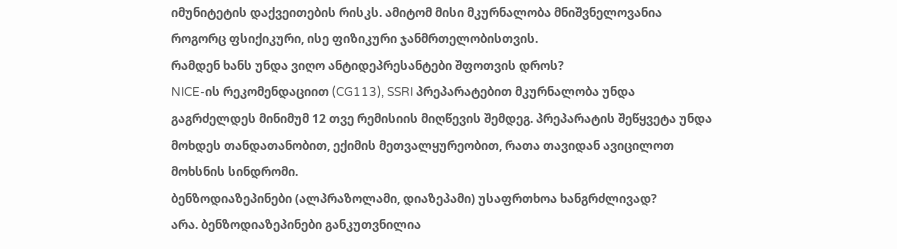იმუნიტეტის დაქვეითების რისკს. ამიტომ მისი მკურნალობა მნიშვნელოვანია როგორც ფსიქიკური, ისე ფიზიკური ჯანმრთელობისთვის.
რამდენ ხანს უნდა ვიღო ანტიდეპრესანტები შფოთვის დროს?
NICE-ის რეკომენდაციით (CG113), SSRI პრეპარატებით მკურნალობა უნდა გაგრძელდეს მინიმუმ 12 თვე რემისიის მიღწევის შემდეგ. პრეპარატის შეწყვეტა უნდა მოხდეს თანდათანობით, ექიმის მეთვალყურეობით, რათა თავიდან ავიცილოთ მოხსნის სინდრომი.
ბენზოდიაზეპინები (ალპრაზოლამი, დიაზეპამი) უსაფრთხოა ხანგრძლივად?
არა. ბენზოდიაზეპინები განკუთვნილია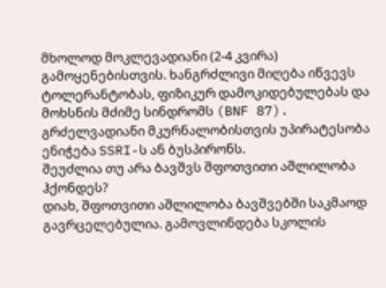მხოლოდ მოკლევადიანი (2-4 კვირა) გამოყენებისთვის. ხანგრძლივი მიღება იწვევს ტოლერანტობას, ფიზიკურ დამოკიდებულებას და მოხსნის მძიმე სინდრომს (BNF 87). გრძელვადიანი მკურნალობისთვის უპირატესობა ენიჭება SSRI-ს ან ბუსპირონს.
შეუძლია თუ არა ბავშვს შფოთვითი აშლილობა ჰქონდეს?
დიახ, შფოთვითი აშლილობა ბავშვებში საკმაოდ გავრცელებულია. გამოვლინდება სკოლის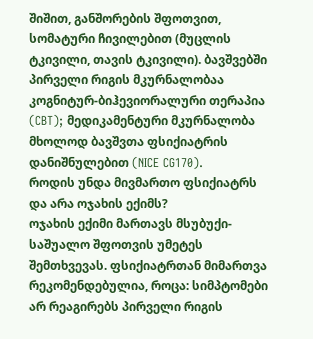შიშით, განშორების შფოთვით, სომატური ჩივილებით (მუცლის ტკივილი, თავის ტკივილი). ბავშვებში პირველი რიგის მკურნალობაა კოგნიტურ-ბიჰევიორალური თერაპია (CBT); მედიკამენტური მკურნალობა მხოლოდ ბავშვთა ფსიქიატრის დანიშნულებით (NICE CG170).
როდის უნდა მივმართო ფსიქიატრს და არა ოჯახის ექიმს?
ოჯახის ექიმი მართავს მსუბუქი-საშუალო შფოთვის უმეტეს შემთხვევას. ფსიქიატრთან მიმართვა რეკომენდებულია, როცა: სიმპტომები არ რეაგირებს პირველი რიგის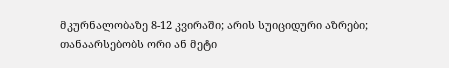მკურნალობაზე 8-12 კვირაში; არის სუიციდური აზრები; თანაარსებობს ორი ან მეტი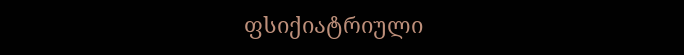ფსიქიატრიული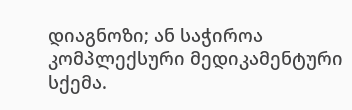დიაგნოზი; ან საჭიროა კომპლექსური მედიკამენტური სქემა.